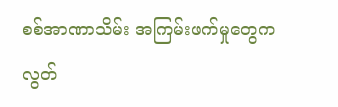စစ်အာဏာသိမ်း အကြမ်းဖက်မှုတွေက လွတ်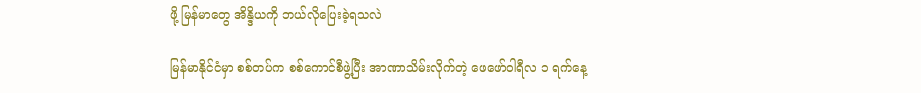ဖို့ မြန်မာတွေ အိန္ဒိယကို ဘယ်လိုပြေးခဲ့ရသလဲ

မြန်မာနိုင်ငံမှာ စစ်တပ်က စစ်ကောင်စီဖွဲ့ပြီး အာဏာသိမ်းလိုက်တဲ့ ဖေဖော်ဝါရီလ ၁ ရက်နေ့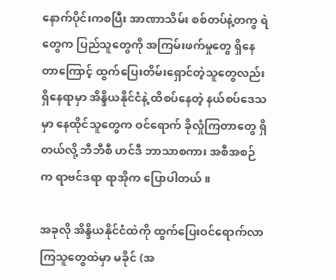နောက်ပိုင်းကစပြီး အာဏာသိမ်း စစ်တပ်နဲ့တကွ ရဲတွေက ပြည်သူတွေကို အကြမ်းဖက်မှုတွေ ရှိနေတာကြောင့် ထွက်ပြေးတိမ်းရှောင်တဲ့သူတွေလည်း ရှိနေရာမှာ အိန္ဒိယနိုင်ငံနဲ့ ထိစပ်နေတဲ့ နယ်စပ်ဒေသမှာ နေထိုင်သူတွေက ဝင်ရောက် ခိုလှုံကြတာတွေ ရှိတယ်လို့ ဘီဘီစီ ဟင်ဒီ ဘာသာစကား အစီအစဉ်က ရာဗင်ဒရာ ရာအိုက ပြောပါတယ်။

အခုလို အိန္ဒိယနိုင်ငံထဲကို ထွက်ပြေးဝင်ရောက်လာကြသူတွေထဲမှာ မခိုင် (အ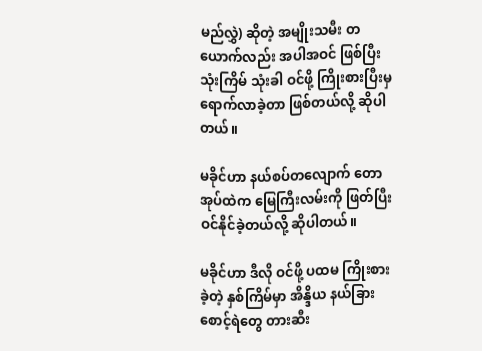မည်လွှဲ) ဆိုတဲ့ အမျိုးသမီး တယောက်လည်း အပါအဝင် ဖြစ်ပြီး သုံးကြိမ် သုံးခါ ဝင်ဖို့ ကြိုးစားပြီးမှ ရောက်လာခဲ့တာ ဖြစ်တယ်လို့ ဆိုပါတယ်။

မခိုင်ဟာ နယ်စပ်တလျောက် တောအုပ်ထဲက မြေကြီးလမ်းကို ဖြတ်ပြီး ဝင်နိုင်ခဲ့တယ်လို့ ဆိုပါတယ်။

မခိုင်ဟာ ဒီလို ဝင်ဖို့ ပထမ ကြိုးစားခဲ့တဲ့ နှစ်ကြိမ်မှာ အိန္ဒိယ နယ်ခြားစောင့်ရဲတွေ တားဆီး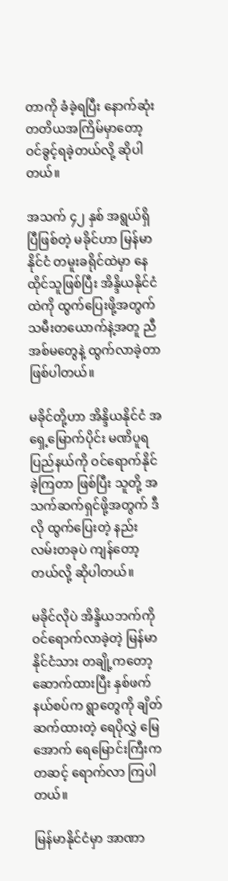တာကို ခံခဲ့ရပြီး နောက်ဆုံး တတိယအကြိမ်မှာတော့ ဝင်ခွင့်ရခဲ့တယ်လို့ ဆိုပါတယ်။

အသက် ၄၂ နှစ် အရွယ်ရှိပြီဖြစ်တဲ့ မခိုင်ဟာ မြန်မာနိုင်ငံ တမူးခရိုင်ထဲမှာ နေထိုင်သူဖြစ်ပြီး အိန္ဒိယနိုင်ငံထဲကို ထွက်ပြေးဖို့အတွက် သမီးတယောက်နဲ့အတူ ညီအစ်မတွေနဲ့ ထွက်လာခဲ့တာဖြစ်ပါတယ်။

မခိုင်တို့ဟာ အိန္ဒိယနိုင်ငံ အရှေ့မြောက်ပိုင်း မဏိပူရ ပြည်နယ်ကို ဝင်ရောက်နိုင်ခဲ့ကြတာ ဖြစ်ပြီး သူတို့ အသက်ဆက်ရှင်ဖို့အတွက် ဒီလို ထွက်ပြေးတဲ့ နည်းလမ်းတခုပဲ ကျန်တော့တယ်လို့ ဆိုပါတယ်။

မခိုင်လိုပဲ အိန္ဒိယဘက်ကို ဝင်ရောက်လာခဲ့တဲ့ မြန်မာနိုင်ငံသား တချို့ကတော့ ဆောက်ထားပြီး နှစ်ဖက် နယ်စပ်က ရွာတွေကို ချိတ်ဆက်ထားတဲ့ ရေပိုလွှဲ မြေအောက် ရေမြောင်းကြီးကတဆင့် ရောက်လာ ကြပါတယ်။

မြန်မာနိုင်ငံမှာ အာဏာ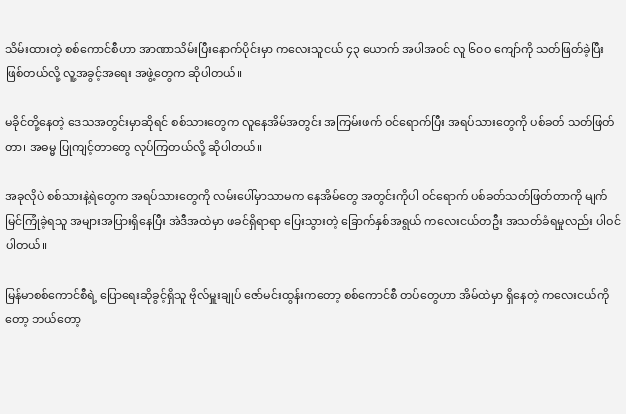သိမ်းထားတဲ့ စစ်ကောင်စီဟာ အာဏာသိမ်းပြီးနောက်ပိုင်းမှာ ကလေးသူငယ် ၄၃ ယောက် အပါအဝင် လူ ၆၀ဝ ကျော်ကို သတ်ဖြတ်ခဲ့ပြီး ဖြစ်တယ်လို့ လူ့အခွင့်အရေး အဖွဲ့တွေက ဆိုပါတယ်။

မခိုင်တို့နေတဲ့ ဒေသအတွင်းမှာဆိုရင် စစ်သားတွေက လူနေအိမ်အတွင်း အကြမ်းဖက် ဝင်ရောက်ပြီး အရပ်သားတွေကို ပစ်ခတ် သတ်ဖြတ်တာ၊ အဓမ္မ ပြုကျင့်တာတွေ လုပ်ကြတယ်လို့ ဆိုပါတယ်။

အခုလိုပဲ စစ်သားနဲ့ရဲတွေက အရပ်သားတွေကို လမ်းပေါ်မှာသာမက နေအိမ်တွေ အတွင်းကိုပါ ဝင်ရောက် ပစ်ခတ်သတ်ဖြတ်တာကို မျက်မြင်ကြုံခဲ့ရသူ အများအပြားရှိနေပြီး အဲဒီအထဲမှာ ဖခင်ရှိရာရာ ပြေးသွားတဲ့ ခြောက်နှစ်အရွယ် ကလေးငယ်တဦး အသတ်ခံရမှုလည်း ပါဝင်ပါတယ်။

မြန်မာစစ်ကောင်စီရဲ့ ပြောရေးဆိုခွင့်ရှိသူ ဗိုလ်မှူးချုပ် ဇော်မင်းထွန်းကတော့ စစ်ကောင်စီ တပ်တွေဟာ အိမ်ထဲမှာ ရှိနေတဲ့ ကလေးငယ်ကိုတော့ ဘယ်တော့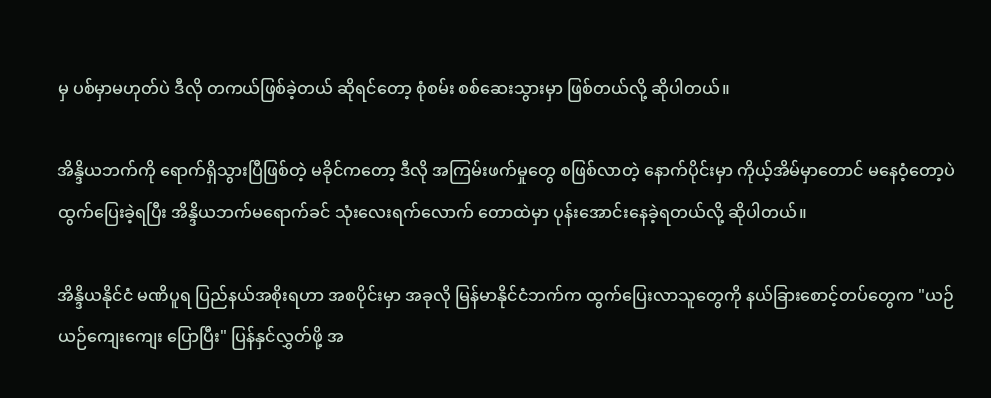မှ ပစ်မှာမဟုတ်ပဲ ဒီလို တကယ်ဖြစ်ခဲ့တယ် ဆိုရင်တော့ စုံစမ်း စစ်ဆေးသွားမှာ ဖြစ်တယ်လို့ ဆိုပါတယ်။

အိန္ဒိယဘက်ကို ရောက်ရှိသွားပြီဖြစ်တဲ့ မခိုင်ကတော့ ဒီလို အကြမ်းဖက်မှုတွေ စဖြစ်လာတဲ့ နောက်ပိုင်းမှာ ကိုယ့်အိမ်မှာတောင် မနေဝံ့တော့ပဲ ထွက်ပြေးခဲ့ရပြီး အိန္ဒိယဘက်မရောက်ခင် သုံးလေးရက်လောက် တောထဲမှာ ပုန်းအောင်းနေခဲ့ရတယ်လို့ ဆိုပါတယ်။

အိန္ဒိယနိုင်ငံ မဏိပူရ ပြည်နယ်အစိုးရဟာ အစပိုင်းမှာ အခုလို မြန်မာနိုင်ငံဘက်က ထွက်ပြေးလာသူတွေကို နယ်ခြားစောင့်တပ်တွေက "ယဉ်ယဉ်ကျေးကျေး ပြောပြီး" ပြန်နှင်လွှတ်ဖို့ အ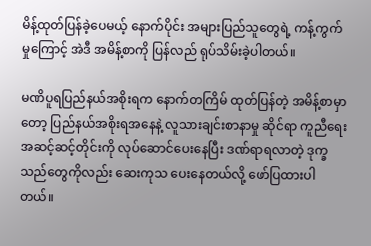မိန့်ထုတ်ပြန်ခဲ့ပေမယ့် နောက်ပိုင်း အများပြည်သူတွေရဲ့ ကန့်ကွက်မှုကြောင့် အဲဒီ အမိန့်စာကို ပြန်လည် ရုပ်သိမ်းခဲ့ပါတယ်။

မဏိပူရပြည်နယ်အစိုးရက နောက်တကြိမ် ထုတ်ပြန်တဲ့ အမိန့်စာမှာတော့ ပြည်နယ်အစိုးရအနေနဲ့ လူသားချင်းစာနာမှု ဆိုင်ရာ ကူညီရေး အဆင့်ဆင့်တိုင်းကို လုပ်ဆောင်ပေးနေပြီး ဒဏ်ရာရလာတဲ့ ဒုက္ခသည်တွေကိုလည်း ဆေးကုသ ပေးနေတယ်လို့ ဖော်ပြထားပါတယ်။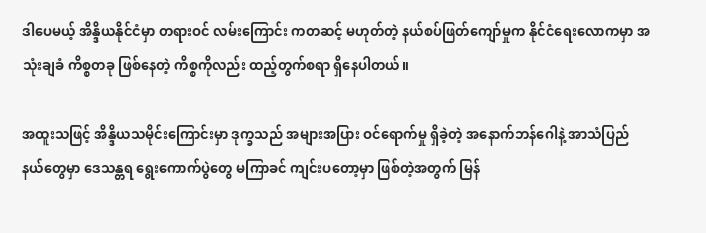ဒါပေမယ့် အိန္ဒိယနိုင်ငံမှာ တရားဝင် လမ်းကြောင်း ကတဆင့် မဟုတ်တဲ့ နယ်စပ်ဖြတ်ကျော်မှုက နိုင်ငံရေးလောကမှာ အသုံးချခံ ကိစ္စတခု ဖြစ်နေတဲ့ ကိစ္စကိုလည်း ထည့်တွက်စရာ ရှိနေပါတယ်။

အထူးသဖြင့် အိန္ဒိယသမိုင်းကြောင်းမှာ ဒုက္ခသည် အများအပြား ဝင်ရောက်မှု ရှိခဲ့တဲ့ အနောက်ဘန်ဂေါနဲ့ အာသံပြည်နယ်တွေမှာ ဒေသန္တရ ရွေးကောက်ပွဲတွေ မကြာခင် ကျင်းပတော့မှာ ဖြစ်တဲ့အတွက် မြန်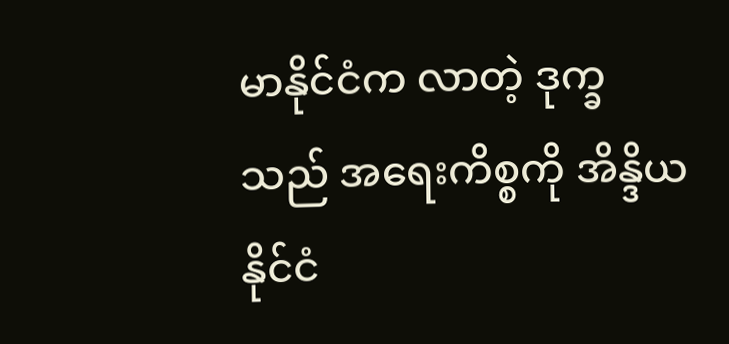မာနိုင်ငံက လာတဲ့ ဒုက္ခသည် အရေးကိစ္စကို အိန္ဒိယနိုင်ငံ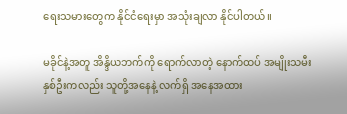ရေးသမားတွေက နိုင်ငံရေးမှာ အသုံးချလာ နိုင်ပါတယ်။

မခိုင်နဲ့အတူ အိန္ဒိယဘက်ကို ရောက်လာတဲ့ နောက်ထပ် အမျိုးသမီးနှစ်ဦးကလည်း သူတို့အနေနဲ့ လက်ရှိ အနေအထား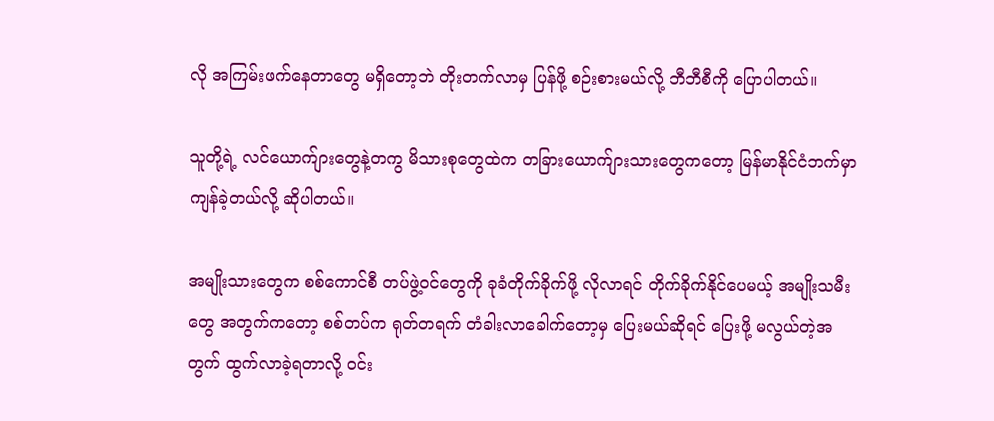လို အကြမ်းဖက်နေတာတွေ မရှိတော့ဘဲ တိုးတက်လာမှ ပြန်ဖို့ စဉ်းစားမယ်လို့ ဘီဘီစီကို ပြောပါတယ်။

သူတို့ရဲ့ လင်ယောက်ျားတွေနဲ့တကွ မိသားစုတွေထဲက တခြားယောက်ျားသားတွေကတော့ မြန်မာနိုင်ငံဘက်မှာ ကျန်ခဲ့တယ်လို့ ဆိုပါတယ်။

အမျိုးသားတွေက စစ်ကောင်စီ တပ်ဖွဲ့ဝင်တွေကို ခုခံတိုက်ခိုက်ဖို့ လိုလာရင် တိုက်ခိုက်နိုင်ပေမယ့် အမျိုးသမီးတွေ အတွက်ကတော့ စစ်တပ်က ရုတ်တရက် တံခါးလာခေါက်တော့မှ ပြေးမယ်ဆိုရင် ပြေးဖို့ မလွယ်တဲ့အတွက် ထွက်လာခဲ့ရတာလို့ ဝင်း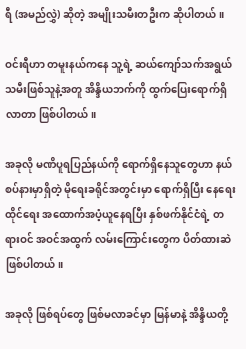ရီ (အမည်လွှဲ) ဆိုတဲ့ အမျိုးသမီးတဦးက ဆိုပါတယ်။

ဝင်းရီဟာ တမူးနယ်ကနေ သူ့ရဲ့ ဆယ်ကျော်သက်အရွယ် သမီးဖြစ်သူနဲ့အတူ အိန္ဒိယဘက်ကို ထွက်ပြေးရောက်ရှိလာတာ ဖြစ်ပါတယ်။

အခုလို မဏိပူရပြည်နယ်ကို ရောက်ရှိနေသူတွေဟာ နယ်စပ်နားမှာရှိတဲ့ မိုရေးခရိုင်အတွင်းမှာ ရောက်ရှိပြီး နေရေးထိုင်ရေး အထောက်အပံ့ယူနေရပြီး နှစ်ဖက်နိုင်ငံရဲ့ တရားဝင် အဝင်အထွက် လမ်းကြောင်းတွေက ပိတ်ထားဆဲ ဖြစ်ပါတယ်။

အခုလို ဖြစ်ရပ်တွေ ဖြစ်မလာခင်မှာ မြန်မာနဲ့ အိန္ဒိယတို့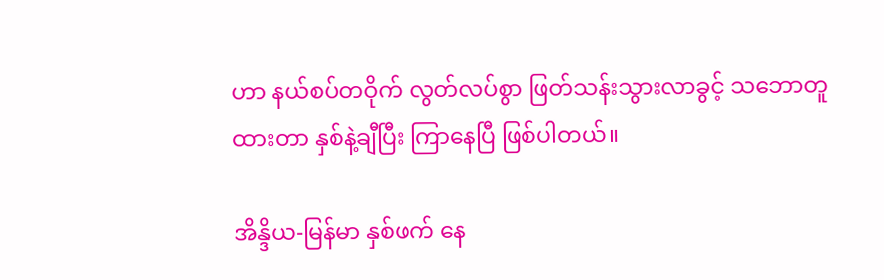ဟာ နယ်စပ်တဝိုက် လွတ်လပ်စွာ ဖြတ်သန်းသွားလာခွင့် သဘောတူထားတာ နှစ်နဲ့ချီပြီး ကြာနေပြီ ဖြစ်ပါတယ်။

အိန္ဒိယ-မြန်မာ နှစ်ဖက် နေ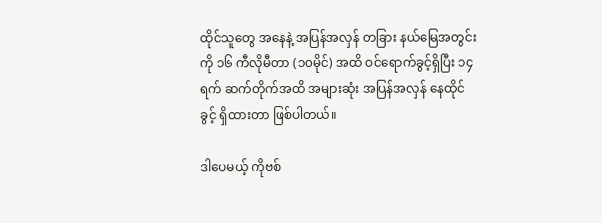ထိုင်သူတွေ အနေနဲ့ အပြန်အလှန် တခြား နယ်မြေအတွင်းကို ၁၆ ကီလိုမီတာ (၁၀မိုင်) အထိ ဝင်ရောက်ခွင့်ရှိပြီး ၁၄ ရက် ဆက်တိုက်အထိ အများဆုံး အပြန်အလှန် နေထိုင်ခွင့် ရှိထားတာ ဖြစ်ပါတယ်။

ဒါပေမယ့် ကိုဗစ်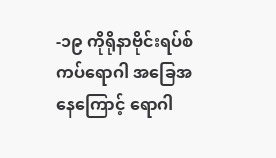-၁၉ ကိုရိုနာဗိုင်းရပ်စ် ကပ်ရောဂါ အခြေအနေကြောင့် ရောဂါ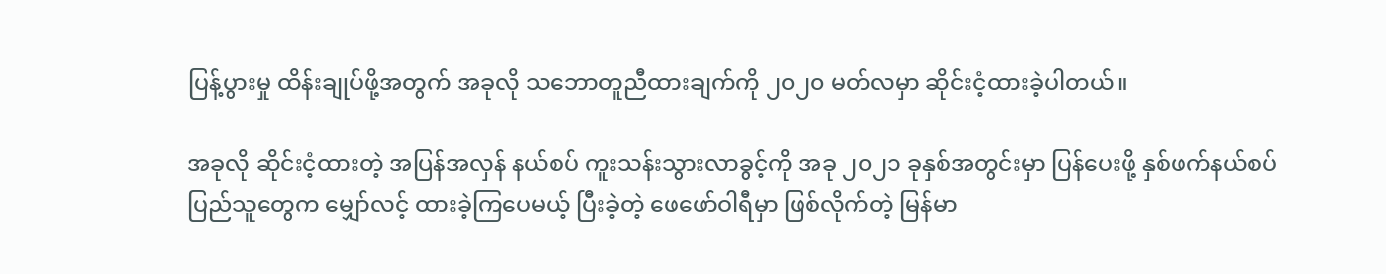ပြန့်ပွားမှု ထိန်းချုပ်ဖို့အတွက် အခုလို သဘောတူညီထားချက်ကို ၂၀၂၀ မတ်လမှာ ဆိုင်းငံ့ထားခဲ့ပါတယ်။

အခုလို ဆိုင်းငံ့ထားတဲ့ အပြန်အလှန် နယ်စပ် ကူးသန်းသွားလာခွင့်ကို အခု ၂၀၂၁ ခုနှစ်အတွင်းမှာ ပြန်ပေးဖို့ နှစ်ဖက်နယ်စပ် ပြည်သူတွေက မျှော်လင့် ထားခဲ့ကြပေမယ့် ပြီးခဲ့တဲ့ ဖေဖော်ဝါရီမှာ ဖြစ်လိုက်တဲ့ မြန်မာ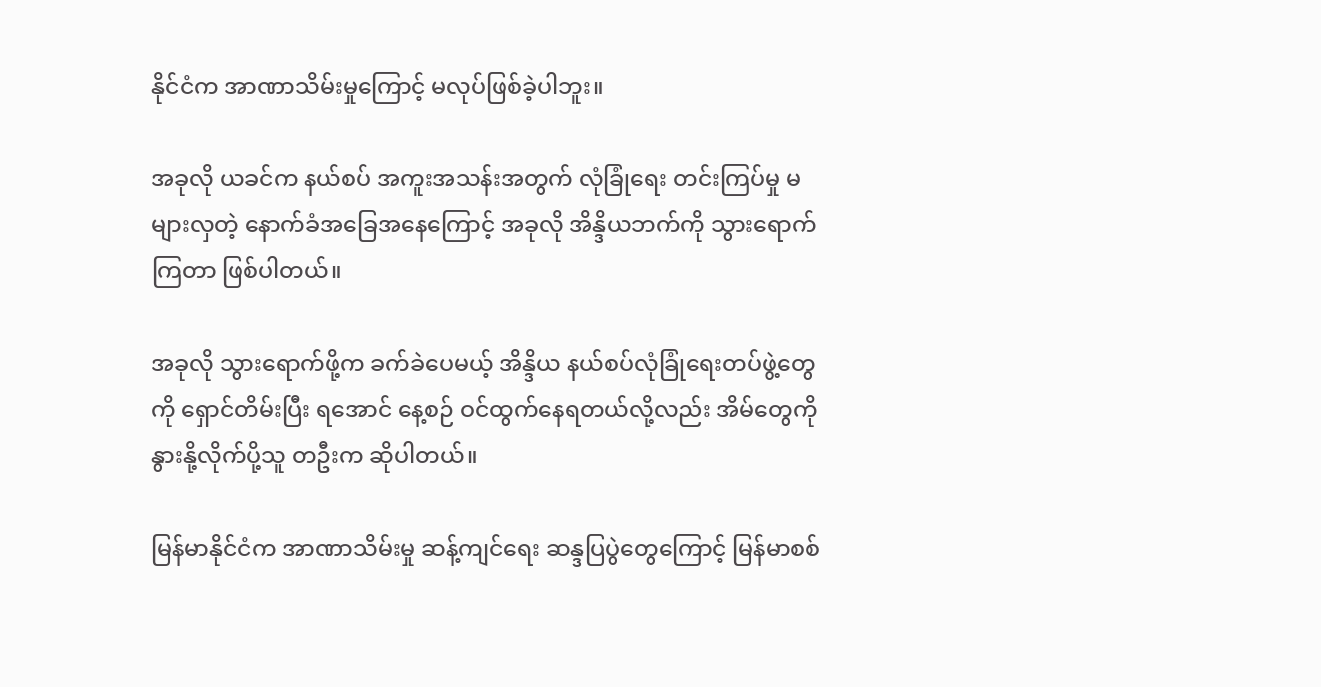နိုင်ငံက အာဏာသိမ်းမှုကြောင့် မလုပ်ဖြစ်ခဲ့ပါဘူး။

အခုလို ယခင်က နယ်စပ် အကူးအသန်းအတွက် လုံခြုံရေး တင်းကြပ်မှု မများလှတဲ့ နောက်ခံအခြေအနေကြောင့် အခုလို အိန္ဒိယဘက်ကို သွားရောက်ကြတာ ဖြစ်ပါတယ်။

အခုလို သွားရောက်ဖို့က ခက်ခဲပေမယ့် အိန္ဒိယ နယ်စပ်လုံခြုံရေးတပ်ဖွဲ့တွေကို ရှောင်တိမ်းပြီး ရအောင် နေ့စဉ် ဝင်ထွက်နေရတယ်လို့လည်း အိမ်တွေကို နွားနို့လိုက်ပို့သူ တဦးက ဆိုပါတယ်။

မြန်မာနိုင်ငံက အာဏာသိမ်းမှု ဆန့်ကျင်ရေး ဆန္ဒပြပွဲတွေကြောင့် မြန်မာစစ်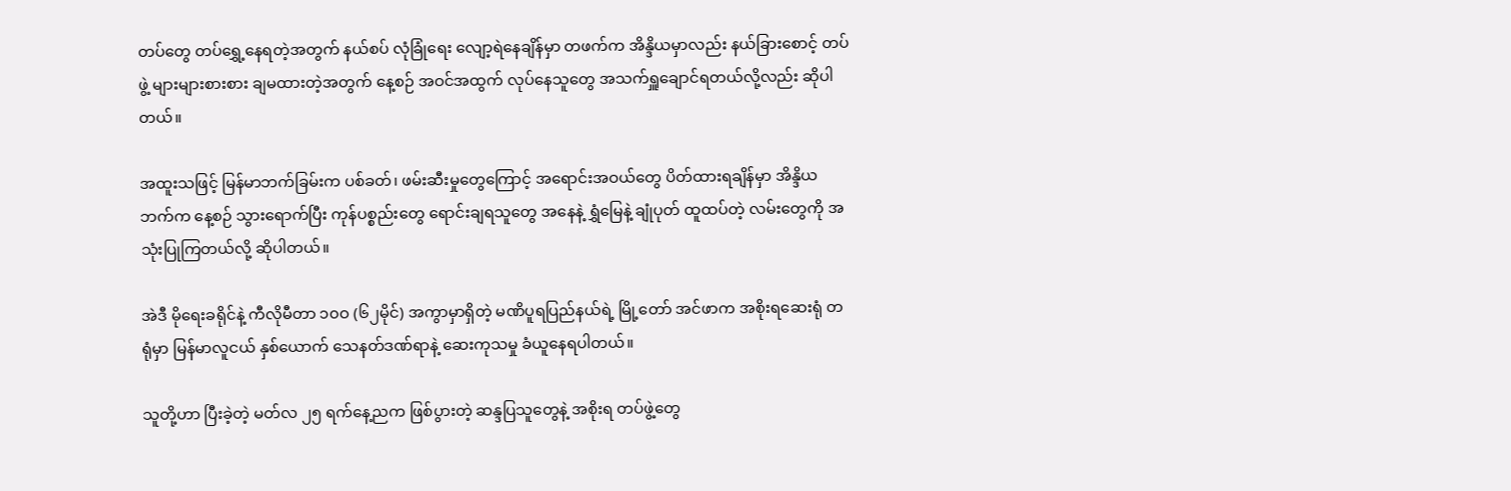တပ်တွေ တပ်ရွှေ့နေရတဲ့အတွက် နယ်စပ် လုံခြုံရေး လျော့ရဲနေချိန်မှာ တဖက်က အိန္ဒိယမှာလည်း နယ်ခြားစောင့် တပ်ဖွဲ့ များများစားစား ချမထားတဲ့အတွက် နေ့စဉ် အဝင်အထွက် လုပ်နေသူတွေ အသက်ရှူချောင်ရတယ်လို့လည်း ဆိုပါတယ်။

အထူးသဖြင့် မြန်မာဘက်ခြမ်းက ပစ်ခတ်၊ ဖမ်းဆီးမှုတွေကြောင့် အရောင်းအဝယ်တွေ ပိတ်ထားရချိန်မှာ အိန္ဒိယဘက်က နေ့စဉ် သွားရောက်ပြီး ကုန်ပစ္စည်းတွေ ရောင်းချရသူတွေ အနေနဲ့ ရွှံမြေနဲ့ ချုံပုတ် ထူထပ်တဲ့ လမ်းတွေကို အသုံးပြုကြတယ်လို့ ဆိုပါတယ်။

အဲဒီ မိုရေးခရိုင်နဲ့ ကီလိုမီတာ ၁၀ဝ (၆၂မိုင်) အကွာမှာရှိတဲ့ မဏိပူရပြည်နယ်ရဲ့ မြို့တော် အင်ဖာက အစိုးရဆေးရုံ တရုံမှာ မြန်မာလူငယ် နှစ်ယောက် သေနတ်ဒဏ်ရာနဲ့ ဆေးကုသမှု ခံယူနေရပါတယ်။

သူတို့ဟာ ပြီးခဲ့တဲ့ မတ်လ ၂၅ ရက်နေ့ညက ဖြစ်ပွားတဲ့ ဆန္ဒပြသူတွေနဲ့ အစိုးရ တပ်ဖွဲ့တွေ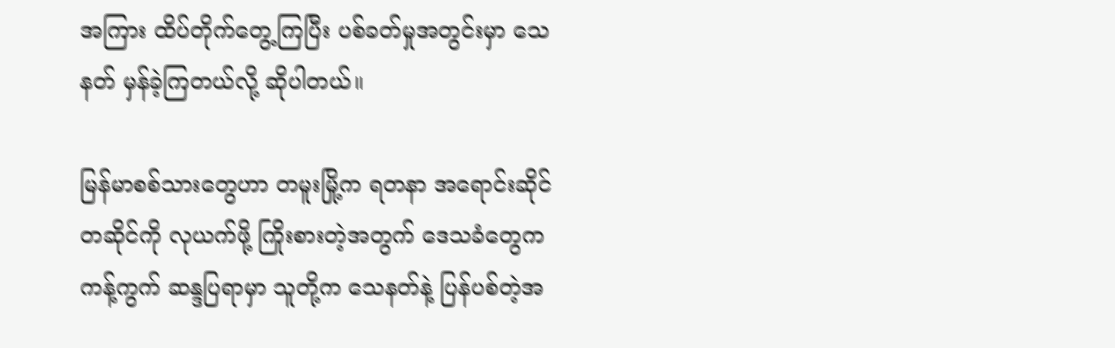အကြား ထိပ်တိုက်တွေ့ကြပြီး ပစ်ခတ်မှုအတွင်းမှာ သေနတ် မှန်ခဲ့ကြတယ်လို့ ဆိုပါတယ်။

မြန်မာစစ်သားတွေဟာ တမူးမြို့က ရတနာ အရောင်းဆိုင်တဆိုင်ကို လုယက်ဖို့ ကြိုးစားတဲ့အတွက် ဒေသခံတွေက ကန့်ကွက် ဆန္ဒပြရာမှာ သူတို့က သေနတ်နဲ့ ပြန်ပစ်တဲ့အ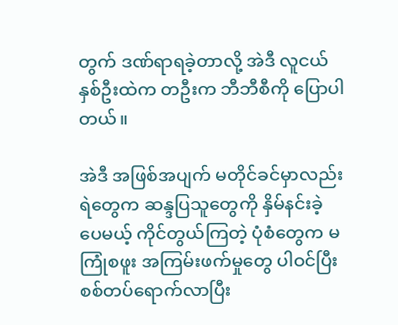တွက် ဒဏ်ရာရခဲ့တာလို့ အဲဒီ လူငယ်နှစ်ဦးထဲက တဦးက ဘီဘီစီကို ပြောပါတယ်။

အဲဒီ အဖြစ်အပျက် မတိုင်ခင်မှာလည်း ရဲတွေက ဆန္ဒပြသူတွေကို နှိမ်နင်းခဲ့ပေမယ့် ကိုင်တွယ်ကြတဲ့ ပုံစံတွေက မကြုံစဖူး အကြမ်းဖက်မှုတွေ ပါဝင်ပြီး စစ်တပ်ရောက်လာပြီး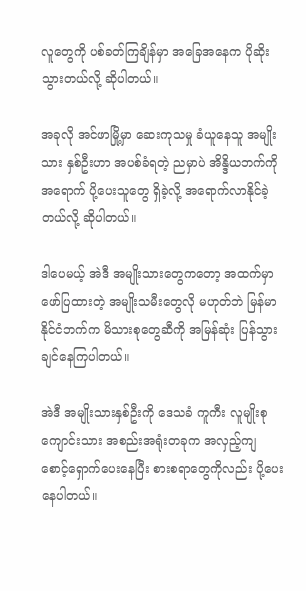လူတွေကို ပစ်ခတ်ကြချိန်မှာ အခြေအနေက ပိုဆိုးသွားတယ်လို့ ဆိုပါတယ်။

အခုလို အင်ဖာမြို့မှာ ဆေးကုသမှု ခံယူနေသူ အမျိုးသား နှစ်ဦးဟာ အပစ်ခံရတဲ့ ညမှာပဲ အိန္ဒိယဘက်ကို အရောက် ပို့ပေးသူတွေ ရှိခဲ့လို့ အရောက်လာနိုင်ခဲ့တယ်လို့ ဆိုပါတယ်။

ဒါပေမယ့် အဲဒီ အမျိုးသားတွေကတော့ အထက်မှာ ဖော်ပြထားတဲ့ အမျိုးသမီးတွေလို မဟုတ်ဘဲ မြန်မာနိုင်ငံဘက်က မိသားစုတွေဆီကို အမြန်ဆုံး ပြန်သွားချင်နေကြပါတယ်။

အဲဒီ အမျိုးသားနှစ်ဦးကို ဒေသခံ ကူကီး လူမျိုးစု ကျောင်းသား အစည်းအရုံးတခုက အလှည့်ကျ စောင့်ရှောက်ပေးနေပြီး စားစရာတွေကိုလည်း ပို့ပေးနေပါတယ်။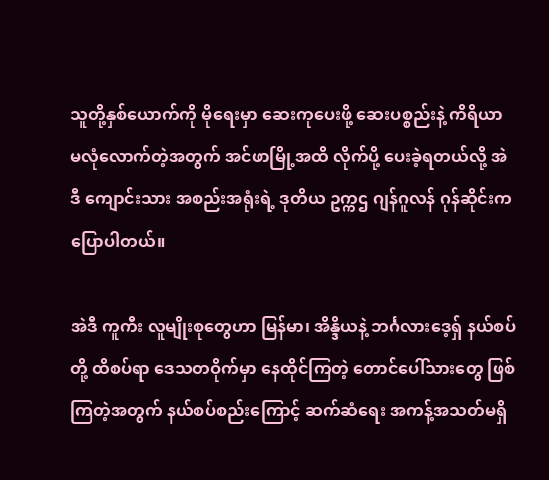သူတို့နှစ်ယောက်ကို မိုရေးမှာ ဆေးကုပေးဖို့ ဆေးပစ္စည်းနဲ့ ကိရိယာ မလုံလောက်တဲ့အတွက် အင်ဖာမြို့အထိ လိုက်ပို့ ပေးခဲ့ရတယ်လို့ အဲဒီ ကျောင်းသား အစည်းအရုံးရဲ့ ဒုတိယ ဥက္ကဌ ဂျန်ဂူလန် ဂုန်ဆိုင်းက ပြောပါတယ်။

အဲဒီ ကူကီး လူမျိုးစုတွေဟာ မြန်မာ၊ အိန္ဒိယနဲ့ ဘင်္ဂလားဒေ့ရှ် နယ်စပ်တို့ ထိစပ်ရာ ဒေသတဝိုက်မှာ နေထိုင်ကြတဲ့ တောင်ပေါ်သားတွေ ဖြစ်ကြတဲ့အတွက် နယ်စပ်စည်းကြောင့် ဆက်ဆံရေး အကန့်အသတ်မရှိ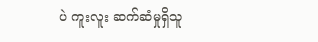ပဲ ကူးလူး ဆက်ဆံမှုရှိသူ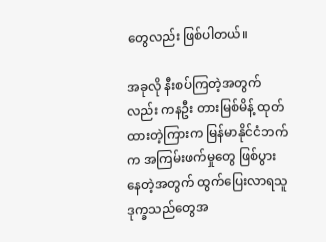တွေလည်း ဖြစ်ပါတယ်။

အခုလို နီးစပ်ကြတဲ့အတွက်လည်း ကနဦး တားမြစ်မိန့် ထုတ်ထားတဲ့ကြားက မြန်မာနိုင်ငံဘက်က အကြမ်းဖက်မှုတွေ ဖြစ်ပွားနေတဲ့အတွက် ထွက်ပြေးလာရသူ ဒုက္ခသည်တွေအ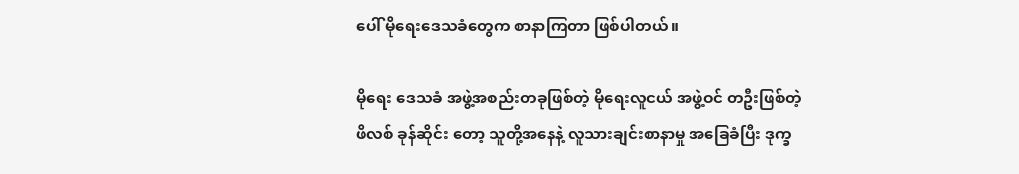ပေါ် မိုရေးဒေသခံတွေက စာနာကြတာ ဖြစ်ပါတယ်။

မိုရေး ဒေသခံ အဖွဲ့အစည်းတခုဖြစ်တဲ့ မိုရေးလူငယ် အဖွဲ့ဝင် တဦးဖြစ်တဲ့ ဖိလစ် ခုန်ဆိုင်း တော့ သူတို့အနေနဲ့ လူသားချင်းစာနာမှု အခြေခံပြီး ဒုက္ခ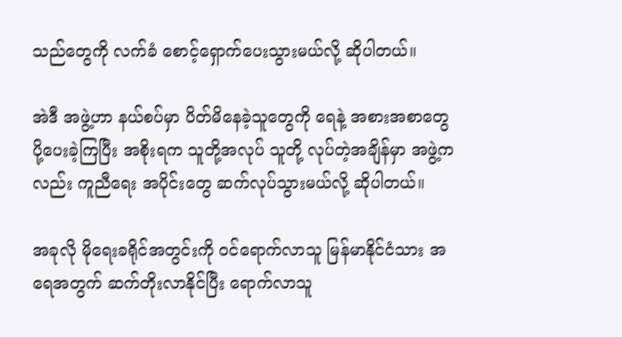သည်တွေကို လက်ခံ စောင့်ရှောက်ပေးသွားမယ်လို့ ဆိုပါတယ်။

အဲဒီ အဖွဲ့ဟာ နယ်စပ်မှာ ပိတ်မိနေခဲ့သူတွေကို ရေနဲ့ အစားအစာတွေ ပို့ပေးခဲ့ကြပြီး အစိုးရက သူတို့အလုပ် သူတို့ လုပ်တဲ့အချိန်မှာ အဖွဲ့ကလည်း ကူညီရေး အပိုင်းတွေ ဆက်လုပ်သွားမယ်လို့ ဆိုပါတယ်။

အခုလို မိုရေးခရိုင်အတွင်းကို ဝင်ရောက်လာသူ မြန်မာနိုင်ငံသား အရေအတွက် ဆက်တိုးလာနိုင်ပြီး ရောက်လာသူ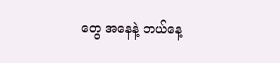တွေ အနေနဲ့ ဘယ်နေ့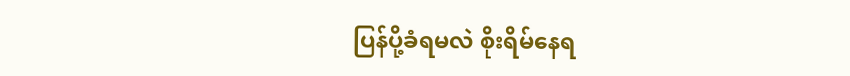ပြန်ပို့ခံရမလဲ စိုးရိမ်နေရ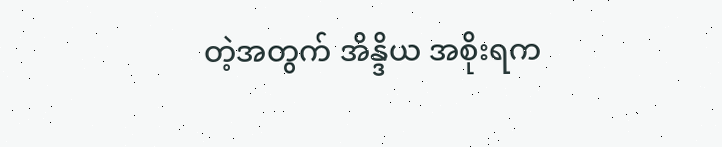တဲ့အတွက် အိန္ဒိယ အစိုးရက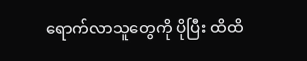ရောက်လာသူတွေကို ပိုပြီး ထိထိ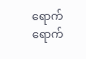ရောက်ရောက်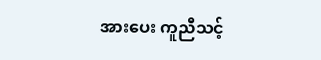အားပေး ကူညီသင့်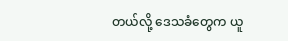တယ်လို့ ဒေသခံတွေက ယူ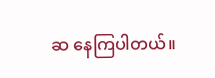ဆ နေကြပါတယ်။